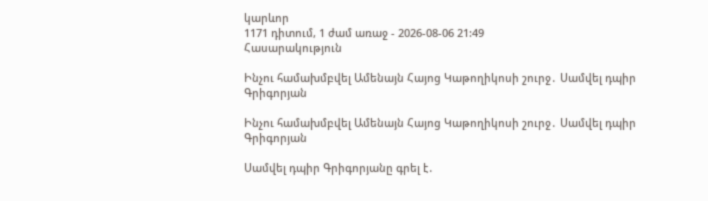կարևոր
1171 դիտում, 1 ժամ առաջ - 2026-08-06 21:49
Հասարակություն

Ինչու համախմբվել Ամենայն Հայոց Կաթողիկոսի շուրջ․ Սամվել դպիր Գրիգորյան

Ինչու համախմբվել Ամենայն Հայոց Կաթողիկոսի շուրջ․ Սամվել դպիր Գրիգորյան

Սամվել դպիր Գրիգորյանը գրել է․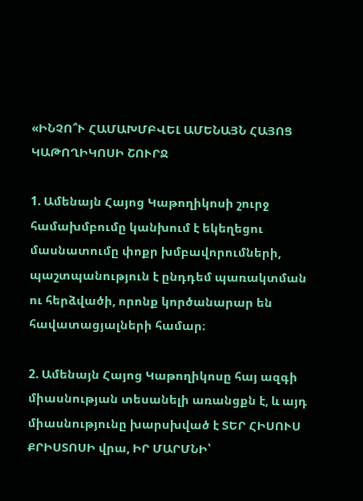«ԻՆՉՈ՞Ւ ՀԱՄԱԽՄԲՎԵԼ ԱՄԵՆԱՅՆ ՀԱՅՈՑ ԿԱԹՈՂԻԿՈՍԻ ՇՈՒՐՋ

1. Ամենայն Հայոց Կաթողիկոսի շուրջ համախմբումը կանխում է եկեղեցու մասնատումը փոքր խմբավորումների, պաշտպանություն է ընդդեմ պառակտման ու հերձվածի, որոնք կործանարար են հավատացյալների համար։

2. Ամենայն Հայոց Կաթողիկոսը հայ ազգի միասնության տեսանելի առանցքն է, և այդ միասնությունը խարսխված է ՏԵՐ ՀԻՍՈՒՍ ՔՐԻՍՏՈՍԻ վրա, ԻՐ ՄԱՐՄՆԻ՝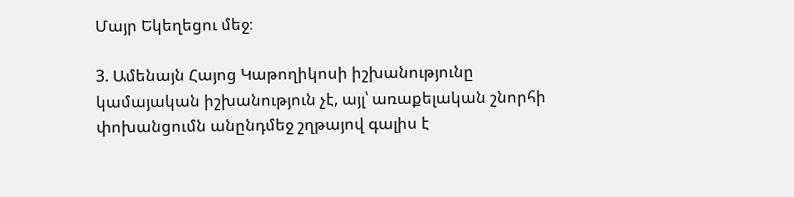Մայր Եկեղեցու մեջ։

3. Ամենայն Հայոց Կաթողիկոսի իշխանությունը կամայական իշխանություն չէ, այլ՝ առաքելական շնորհի փոխանցումն անընդմեջ շղթայով գալիս է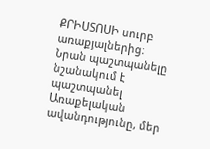ՔՐԻՍՏՈՍԻ սուրբ առաքյալներից։ Նրան պաշտպանելը նշանակում է պաշտպանել Առաքելական ավանդությունը, մեր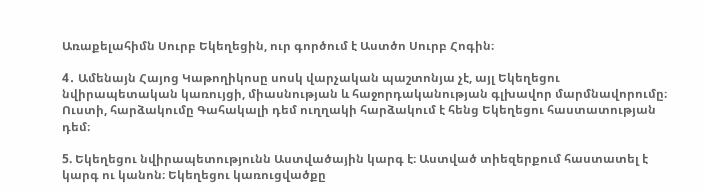Առաքելահիմն Սուրբ Եկեղեցին, ուր գործում է Աստծո Սուրբ Հոգին։

4․ Ամենայն Հայոց Կաթողիկոսը սոսկ վարչական պաշտոնյա չէ, այլ Եկեղեցու նվիրապետական կառույցի, միասնության և հաջորդականության գլխավոր մարմնավորումը։ Ուստի, հարձակումը Գահակալի դեմ ուղղակի հարձակում է հենց Եկեղեցու հաստատության դեմ։

5. Եկեղեցու նվիրապետությունն Աստվածային կարգ է։ Աստված տիեզերքում հաստատել է կարգ ու կանոն։ Եկեղեցու կառուցվածքը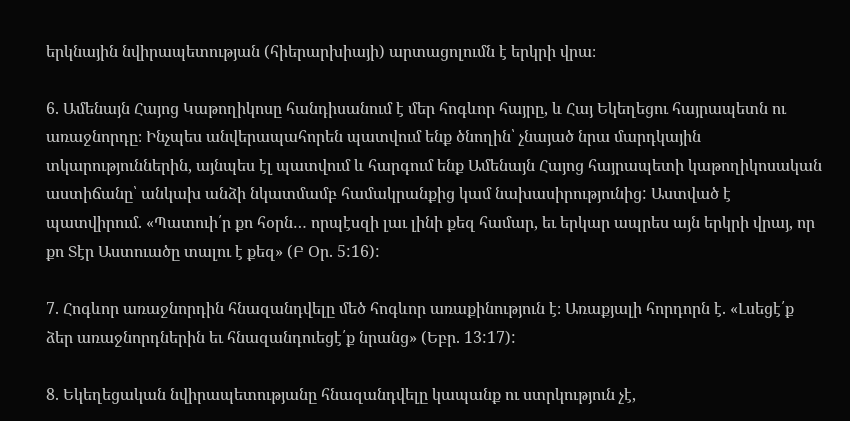երկնային նվիրապետության (հիերարխիայի) արտացոլումն է երկրի վրա։

6. Ամենայն Հայոց Կաթողիկոսը հանդիսանում է մեր հոգևոր հայրը, և Հայ Եկեղեցու հայրապետն ու առաջնորդը։ Ինչպես անվերապահորեն պատվում ենք ծնողին՝ չնայած նրա մարդկային տկարություններին, այնպես էլ պատվում և հարգում ենք Ամենայն Հայոց հայրապետի կաթողիկոսական աստիճանը՝ անկախ անձի նկատմամբ համակրանքից կամ նախասիրությունից: Աստված է պատվիրում. «Պատուի՛ր քո հօրն… որպէսզի լաւ լինի քեզ համար, եւ երկար ապրես այն երկրի վրայ, որ քո Տէր Աստուածը տալու է քեզ» (Բ Օր. 5:16):

7. Հոգևոր առաջնորդին հնազանդվելը մեծ հոգևոր առաքինություն է։ Առաքյալի հորդորն է. «Լսեցէ՛ք ձեր առաջնորդներին եւ հնազանդուեցէ՛ք նրանց» (Եբր. 13:17):

8. Եկեղեցական նվիրապետությանը հնազանդվելը կապանք ու ստրկություն չէ,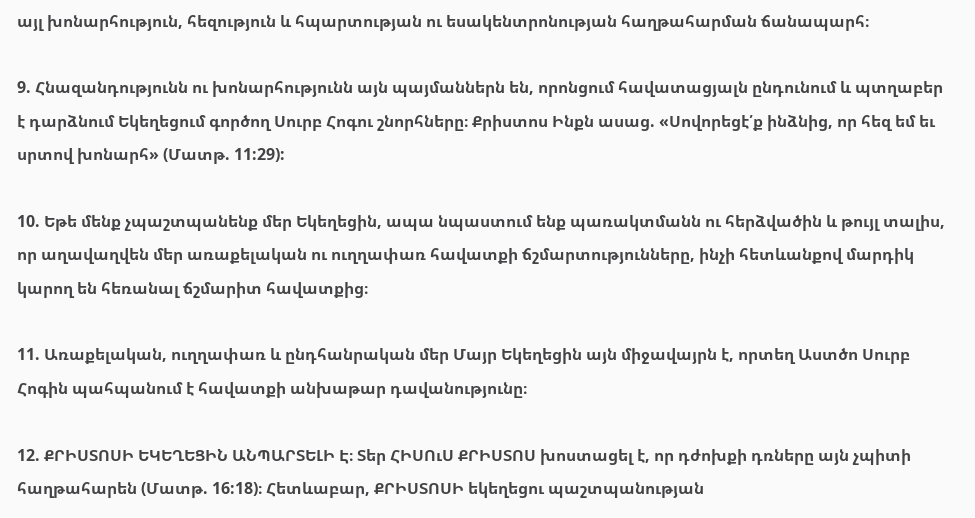այլ խոնարհություն, հեզություն և հպարտության ու եսակենտրոնության հաղթահարման ճանապարհ։

9. Հնազանդությունն ու խոնարհությունն այն պայմաններն են, որոնցում հավատացյալն ընդունում և պտղաբեր է դարձնում Եկեղեցում գործող Սուրբ Հոգու շնորհները։ Քրիստոս Ինքն ասաց. «Սովորեցէ՛ք ինձնից, որ հեզ եմ եւ սրտով խոնարհ» (Մատթ. 11:29):

10. Եթե մենք չպաշտպանենք մեր Եկեղեցին, ապա նպաստում ենք պառակտմանն ու հերձվածին և թույլ տալիս, որ աղավաղվեն մեր առաքելական ու ուղղափառ հավատքի ճշմարտությունները, ինչի հետևանքով մարդիկ կարող են հեռանալ ճշմարիտ հավատքից։

11. Առաքելական, ուղղափառ և ընդհանրական մեր Մայր Եկեղեցին այն միջավայրն է, որտեղ Աստծո Սուրբ Հոգին պահպանում է հավատքի անխաթար դավանությունը։

12. ՔՐԻՍՏՈՍԻ ԵԿԵՂԵՑԻՆ ԱՆՊԱՐՏԵԼԻ Է։ Տեր ՀԻՍՈւՍ ՔՐԻՍՏՈՍ խոստացել է, որ դժոխքի դռները այն չպիտի հաղթահարեն (Մատթ. 16:18)։ Հետևաբար, ՔՐԻՍՏՈՍԻ եկեղեցու պաշտպանության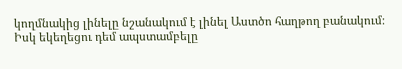կողմնակից լինելը նշանակում է լինել Աստծո հաղթող բանակում։ Իսկ եկեղեցու դեմ ապստամբելը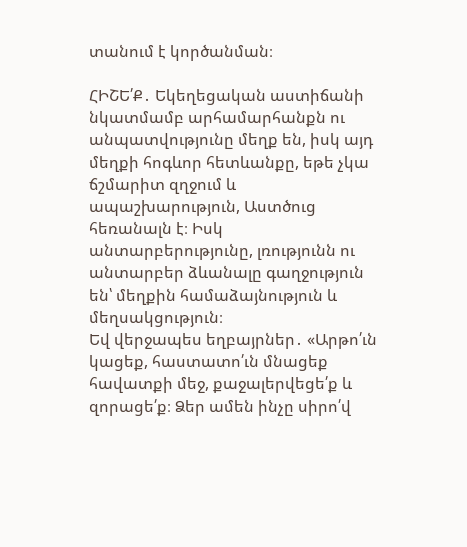տանում է կործանման։

ՀԻՇԵ՛Ք․ Եկեղեցական աստիճանի նկատմամբ արհամարհանքն ու անպատվությունը մեղք են, իսկ այդ մեղքի հոգևոր հետևանքը, եթե չկա ճշմարիտ զղջում և ապաշխարություն, Աստծուց հեռանալն է։ Իսկ անտարբերությունը, լռությունն ու անտարբեր ձևանալը գաղջություն են՝ մեղքին համաձայնություն և մեղսակցություն։
Եվ վերջապես եղբայրներ․ «Արթո՛ւն կացեք, հաստատո՛ւն մնացեք հավատքի մեջ, քաջալերվեցե՛ք և զորացե՛ք։ Ձեր ամեն ինչը սիրո՛վ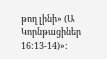թող լինի» (Ա Կորնթացիներ 16:13-14)»: